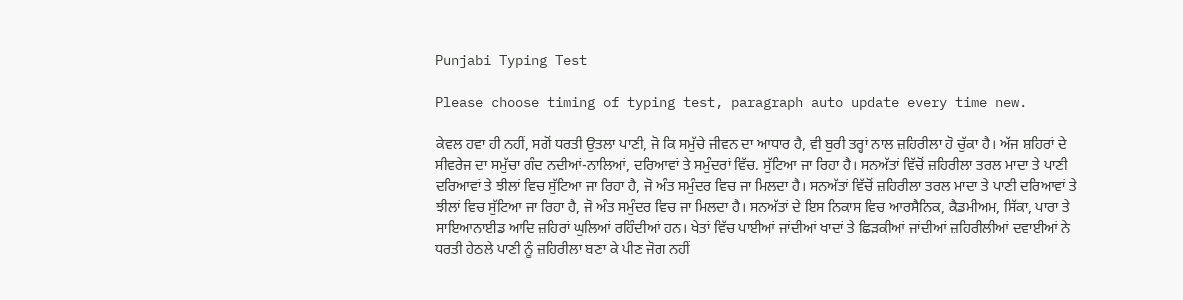Punjabi Typing Test

Please choose timing of typing test, paragraph auto update every time new.

ਕੇਵਲ ਹਵਾ ਹੀ ਨਹੀਂ, ਸਗੋਂ ਧਰਤੀ ਉਤਲਾ ਪਾਣੀ, ਜੋ ਕਿ ਸਮੁੱਚੇ ਜੀਵਨ ਦਾ ਆਧਾਰ ਹੈ, ਵੀ ਬੁਰੀ ਤਰ੍ਹਾਂ ਨਾਲ ਜ਼ਹਿਰੀਲਾ ਹੋ ਚੁੱਕਾ ਹੈ। ਅੱਜ ਸ਼ਹਿਰਾਂ ਦੇ ਸੀਵਰੇਜ ਦਾ ਸਮੁੱਚਾ ਗੰਦ ਨਦੀਆਂ-ਨਾਲਿਆਂ, ਦਰਿਆਵਾਂ ਤੇ ਸਮੁੰਦਰਾਂ ਵਿੱਚ. ਸੁੱਟਿਆ ਜਾ ਰਿਹਾ ਹੈ। ਸਨਅੱਤਾਂ ਵਿੱਚੋਂ ਜ਼ਹਿਰੀਲਾ ਤਰਲ ਮਾਦਾ ਤੇ ਪਾਣੀ ਦਰਿਆਵਾਂ ਤੇ ਝੀਲਾਂ ਵਿਚ ਸੁੱਟਿਆ ਜਾ ਰਿਹਾ ਹੈ, ਜੋ ਅੰਤ ਸਮੁੰਦਰ ਵਿਚ ਜਾ ਮਿਲਦਾ ਹੈ। ਸਨਅੱਤਾਂ ਵਿੱਚੋਂ ਜ਼ਹਿਰੀਲਾ ਤਰਲ ਮਾਦਾ ਤੇ ਪਾਣੀ ਦਰਿਆਵਾਂ ਤੇ ਝੀਲਾਂ ਵਿਚ ਸੁੱਟਿਆ ਜਾ ਰਿਹਾ ਹੈ, ਜੋ ਅੰਤ ਸਮੁੰਦਰ ਵਿਚ ਜਾ ਮਿਲਦਾ ਹੈ। ਸਨਅੱਤਾਂ ਦੇ ਇਸ ਨਿਕਾਸ ਵਿਚ ਆਰਸੈਨਿਕ, ਕੈਡਮੀਅਮ, ਸਿੱਕਾ, ਪਾਰਾ ਤੇ ਸਾਇਆਨਾਈਡ ਆਦਿ ਜ਼ਹਿਰਾਂ ਘੁਲਿਆਂ ਰਹਿੰਦੀਆਂ ਹਨ। ਖੇਤਾਂ ਵਿੱਚ ਪਾਈਆਂ ਜਾਂਦੀਆਂ ਖਾਦਾਂ ਤੇ ਛਿੜਕੀਆਂ ਜਾਂਦੀਆਂ ਜ਼ਹਿਰੀਲੀਆਂ ਦਵਾਈਆਂ ਨੇ ਧਰਤੀ ਹੇਠਲੇ ਪਾਣੀ ਨੂੰ ਜ਼ਹਿਰੀਲਾ ਬਣਾ ਕੇ ਪੀਣ ਜੋਗ ਨਹੀਂ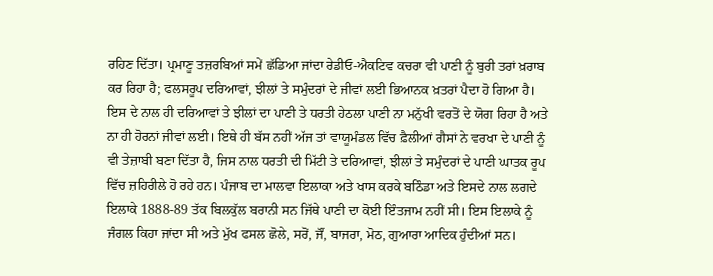ਰਹਿਣ ਦਿੱਤਾ। ਪ੍ਰਮਾਣੂ ਤਜ਼ਰਬਿਆਂ ਸਮੇਂ ਛੱਡਿਆ ਜਾਂਦਾ ਰੇਡੀਓ-ਐਕਟਿਵ ਕਚਰਾ ਵੀ ਪਾਣੀ ਨੂੰ ਬੁਰੀ ਤਰਾਂ ਖ਼ਰਾਬ ਕਰ ਰਿਹਾ ਹੈ; ਫਲਸਰੂਪ ਦਰਿਆਵਾਂ, ਝੀਲਾਂ ਤੇ ਸਮੁੰਦਰਾਂ ਦੇ ਜੀਵਾਂ ਲਈ ਭਿਆਨਕ ਖ਼ਤਰਾਂ ਪੈਦਾ ਹੋ ਗਿਆ ਹੈ। ਇਸ ਦੇ ਨਾਲ ਹੀ ਦਰਿਆਵਾਂ ਤੇ ਝੀਲਾਂ ਦਾ ਪਾਣੀ ਤੇ ਧਰਤੀ ਹੇਠਲਾ ਪਾਣੀ ਨਾ ਮਨੁੱਖੀ ਵਰਤੋਂ ਦੇ ਯੋਗ ਰਿਹਾ ਹੈ ਅਤੇ ਨਾ ਹੀ ਹੋਰਨਾਂ ਜੀਵਾਂ ਲਈ। ਇਥੇ ਹੀ ਬੱਸ ਨਹੀਂ ਅੱਜ ਤਾਂ ਵਾਯੂਮੰਡਲ ਵਿੱਚ ਫ਼ੈਲੀਆਂ ਗੈਸਾਂ ਨੇ ਵਰਖਾ ਦੇ ਪਾਣੀ ਨੂੰ ਵੀ ਤੇਜ਼ਾਬੀ ਬਣਾ ਦਿੱਤਾ ਹੈ, ਜਿਸ ਨਾਲ ਧਰਤੀ ਦੀ ਮਿੱਟੀ ਤੇ ਦਰਿਆਵਾਂ, ਝੀਲਾਂ ਤੇ ਸਮੁੰਦਰਾਂ ਦੇ ਪਾਣੀ ਘਾਤਕ ਰੂਪ ਵਿੱਚ ਜ਼ਹਿਰੀਲੇ ਹੋ ਰਹੇ ਹਨ। ਪੰਜਾਬ ਦਾ ਮਾਲਵਾ ਇਲਾਕਾ ਅਤੇ ਖਾਸ ਕਰਕੇ ਬਠਿੰਡਾ ਅਤੇ ਇਸਦੇ ਨਾਲ ਲਗਦੇ ਇਲਾਕੇ 1888-89 ਤੱਕ ਬਿਲਕੁੱਲ ਬਰਾਨੀ ਸਨ ਜਿੱਥੇ ਪਾਣੀ ਦਾ ਕੋਈ ਇੰਤਜਾਮ ਨਹੀਂ ਸੀ। ਇਸ ਇਲਾਕੇ ਨੂੰ ਜੰਗਲ ਕਿਹਾ ਜਾਂਦਾ ਸੀ ਅਤੇ ਮੁੱਖ ਫਸਲ ਛੋਲੇ, ਸਰੋਂ, ਜੌਂ, ਬਾਜਰਾ, ਮੋਠ, ਗੁਆਰਾ ਆਦਿਕ ਹੁੰਦੀਆਂ ਸਨ।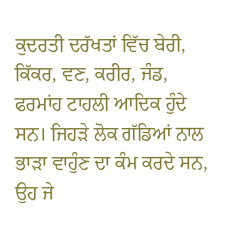ਕੁਦਰਤੀ ਦਰੱਖਤਾਂ ਵਿੱਚ ਬੇਰੀ, ਕਿੱਕਰ, ਵਣ, ਕਰੀਰ, ਜੰਡ, ਫਰਮਾਂਹ ਟਾਹਲੀ ਆਦਿਕ ਹੁੰਦੇ ਸਨ। ਜਿਹੜੇ ਲੋਕ ਗੱਡਿਆਂ ਨਾਲ ਭਾੜਾ ਵਾਹੁੰਣ ਦਾ ਕੰਮ ਕਰਦੇ ਸਨ, ਉਹ ਜੇ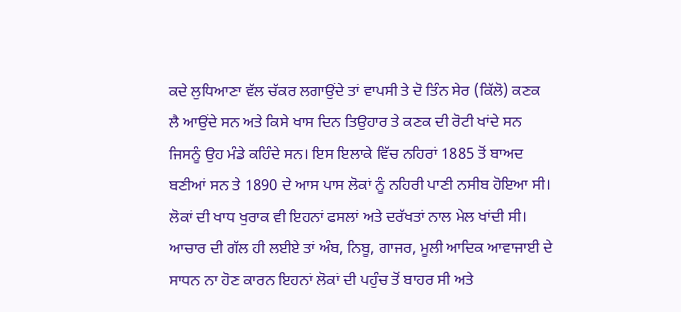ਕਦੇ ਲੁਧਿਆਣਾ ਵੱਲ ਚੱਕਰ ਲਗਾਉਂਦੇ ਤਾਂ ਵਾਪਸੀ ਤੇ ਦੋ ਤਿੰਨ ਸੇਰ (ਕਿੱਲੋ) ਕਣਕ ਲੈ ਆਉਂਦੇ ਸਨ ਅਤੇ ਕਿਸੇ ਖਾਸ ਦਿਨ ਤਿਉਹਾਰ ਤੇ ਕਣਕ ਦੀ ਰੋਟੀ ਖਾਂਦੇ ਸਨ ਜਿਸਨੂੰ ਉਹ ਮੰਡੇ ਕਹਿੰਦੇ ਸਨ। ਇਸ ਇਲਾਕੇ ਵਿੱਚ ਨਹਿਰਾਂ 1885 ਤੋਂ ਬਾਅਦ ਬਣੀਆਂ ਸਨ ਤੇ 1890 ਦੇ ਆਸ ਪਾਸ ਲੋਕਾਂ ਨੂੰ ਨਹਿਰੀ ਪਾਣੀ ਨਸੀਬ ਹੋਇਆ ਸੀ। ਲੋਕਾਂ ਦੀ ਖਾਧ ਖੁਰਾਕ ਵੀ ਇਹਨਾਂ ਫਸਲਾਂ ਅਤੇ ਦਰੱਖਤਾਂ ਨਾਲ ਮੇਲ ਖਾਂਦੀ ਸੀ। ਆਚਾਰ ਦੀ ਗੱਲ ਹੀ ਲਈਏ ਤਾਂ ਅੰਬ, ਨਿਬੂ, ਗਾਜਰ, ਮੂਲੀ ਆਦਿਕ ਆਵਾਜਾਈ ਦੇ ਸਾਧਨ ਨਾ ਹੋਣ ਕਾਰਨ ਇਹਨਾਂ ਲੋਕਾਂ ਦੀ ਪਹੁੰਚ ਤੋਂ ਬਾਹਰ ਸੀ ਅਤੇ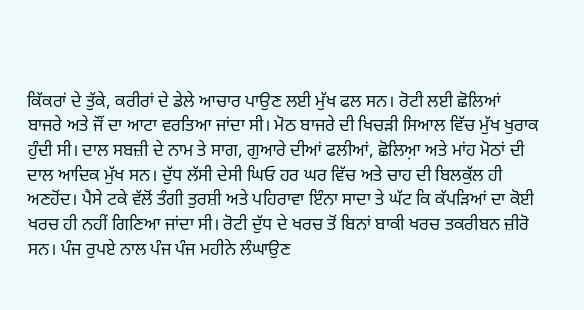ਕਿੱਕਰਾਂ ਦੇ ਤੁੱਕੇ, ਕਰੀਰਾਂ ਦੇ ਡੇਲੇ ਆਚਾਰ ਪਾਉਣ ਲਈ ਮੁੱਖ ਫਲ ਸਨ। ਰੋਟੀ ਲਈ ਛੋਲਿਆਂ ਬਾਜਰੇ ਅਤੇ ਜੌਂ ਦਾ ਆਟਾ ਵਰਤਿਆ ਜਾਂਦਾ ਸੀ। ਮੋਠ ਬਾਜਰੇ ਦੀ ਖਿਚੜੀ ਸਿਆਲ ਵਿੱਚ ਮੁੱਖ ਖੁਰਾਕ ਹੁੰਦੀ ਸੀ। ਦਾਲ ਸਬਜ਼ੀ ਦੇ ਨਾਮ ਤੇ ਸਾਗ, ਗੁਆਰੇ ਦੀਆਂ ਫਲੀਆਂ, ਛੋਲਿਆ਼ ਅਤੇ ਮਾਂਹ ਮੋਠਾਂ ਦੀ ਦਾਲ ਆਦਿਕ ਮੁੱਖ ਸਨ। ਦੁੱਧ ਲੱਸੀ ਦੇਸੀ ਘਿਓ ਹਰ ਘਰ ਵਿੱਚ ਅਤੇ ਚਾਹ ਦੀ ਬਿਲਕੁੱਲ ਹੀ ਅਣਹੋਂਦ। ਪੈਸੇ ਟਕੇ ਵੱਲੋਂ ਤੰਗੀ ਤੁਰਸ਼ੀ ਅਤੇ ਪਹਿਰਾਵਾ ਇੰਨਾ ਸਾਦਾ ਤੇ ਘੱਟ ਕਿ ਕੱਪੜਿਆਂ ਦਾ ਕੋਈ ਖਰਚ ਹੀ ਨਹੀਂ ਗਿਣਿਆ ਜਾਂਦਾ ਸੀ। ਰੋਟੀ ਦੁੱਧ ਦੇ ਖਰਚ ਤੋਂ ਬਿਨਾਂ ਬਾਕੀ ਖਰਚ ਤਕਰੀਬਨ ਜ਼ੀਰੋ ਸਨ। ਪੰਜ ਰੁਪਏ ਨਾਲ ਪੰਜ ਪੰਜ ਮਹੀਨੇ ਲੰਘਾਉਣ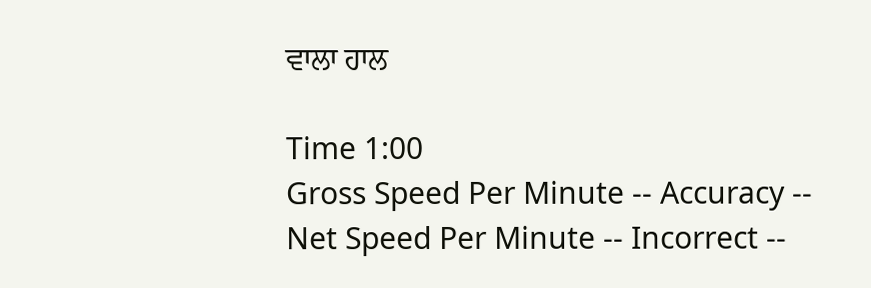ਵਾਲਾ ਹਾਲ

Time 1:00
Gross Speed Per Minute -- Accuracy --
Net Speed Per Minute -- Incorrect --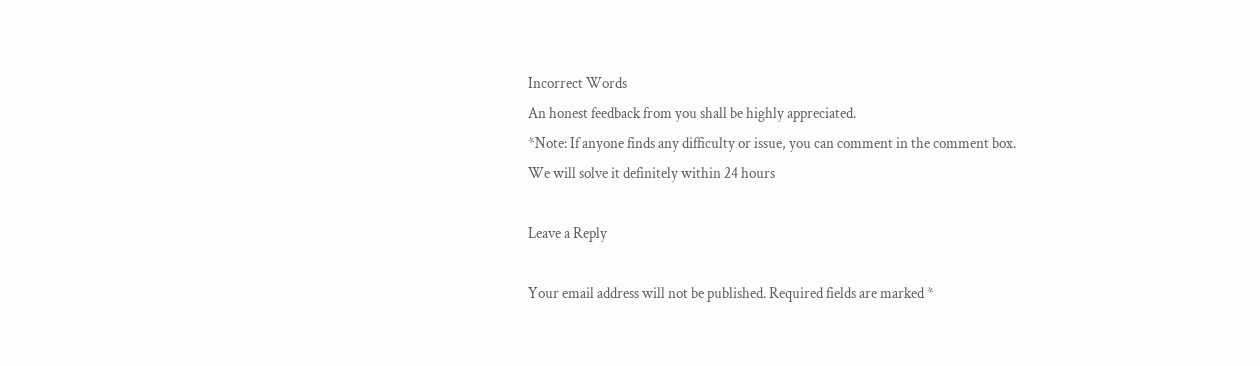Incorrect Words
An honest feedback from you shall be highly appreciated.
*Note: If anyone finds any difficulty or issue, you can comment in the comment box.
We will solve it definitely within 24 hours

Leave a Reply

Your email address will not be published. Required fields are marked *